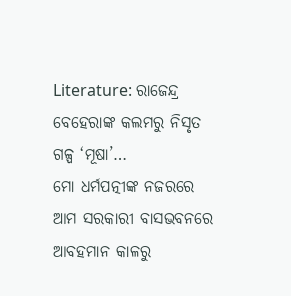Literature: ରାଜେନ୍ଦ୍ର ବେହେରାଙ୍କ କଲମରୁ ନିସୃତ ଗଳ୍ପ ‘ମୂଷା’…
ମୋ ଧର୍ମପତ୍ନୀଙ୍କ ନଜରରେ ଆମ ସରକାରୀ ବାସଭବନରେ ଆବହମାନ କାଳରୁ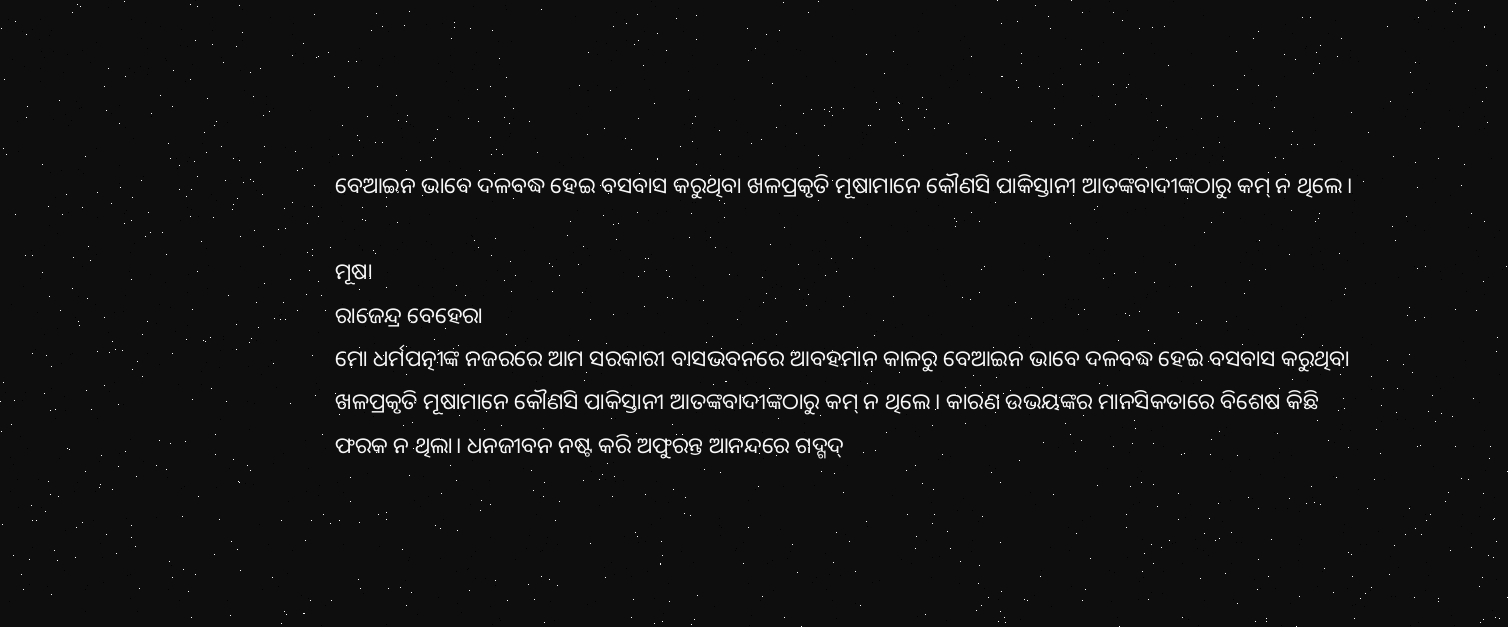ବେଆଇନ ଭାବେ ଦଳବଦ୍ଧ ହେଇ ବସବାସ କରୁଥିବା ଖଳପ୍ରକୃତି ମୂଷାମାନେ କୌଣସି ପାକିସ୍ତାନୀ ଆତଙ୍କବାଦୀଙ୍କଠାରୁ କମ୍ ନ ଥିଲେ।

ମୂଷା
ରାଜେନ୍ଦ୍ର ବେହେରା
ମୋ ଧର୍ମପତ୍ନୀଙ୍କ ନଜରରେ ଆମ ସରକାରୀ ବାସଭବନରେ ଆବହମାନ କାଳରୁ ବେଆଇନ ଭାବେ ଦଳବଦ୍ଧ ହେଇ ବସବାସ କରୁଥିବା ଖଳପ୍ରକୃତି ମୂଷାମାନେ କୌଣସି ପାକିସ୍ତାନୀ ଆତଙ୍କବାଦୀଙ୍କଠାରୁ କମ୍ ନ ଥିଲେ। କାରଣ ଉଭୟଙ୍କର ମାନସିକତାରେ ବିଶେଷ କିଛି ଫରକ ନ ଥିଲା। ଧନଜୀବନ ନଷ୍ଟ କରି ଅଫୁରନ୍ତ ଆନନ୍ଦରେ ଗଦ୍ଗଦ୍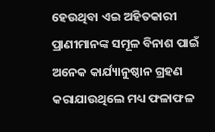ହେଉଥିବା ଏଇ ଅହିତକାରୀ ପ୍ରାଣୀମାନଙ୍କ ସମୂଳ ବିନାଶ ପାଇଁ ଅନେକ କାର୍ଯ୍ୟାନୁଷ୍ଠାନ ଗ୍ରହଣ କରାଯାଉଥିଲେ ମଧ୍ୟ ଫଳାଫଳ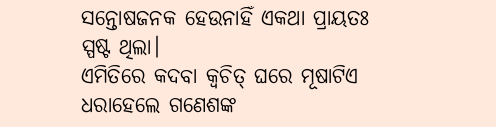ସନ୍ତୋଷଜନକ ହେଉନାହିଁ ଏକଥା ପ୍ରାୟତଃ ସ୍ପଷ୍ଟ ଥିଲା।
ଏମିତିରେ କଦବା କ୍ବଚିତ୍ ଘରେ ମୂଷାଟିଏ ଧରାହେଲେ ଗଣେଶଙ୍କ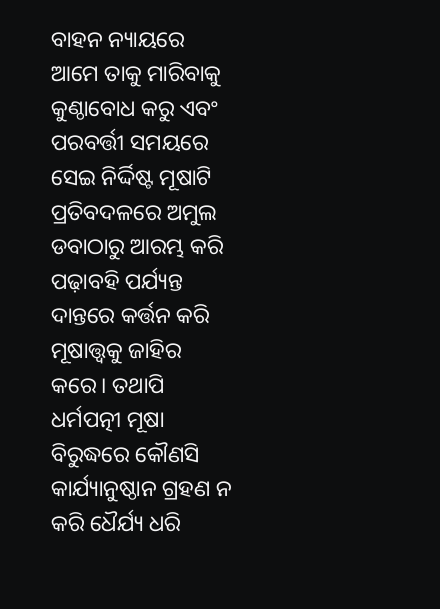ବାହନ ନ୍ୟାୟରେ ଆମେ ତାକୁ ମାରିବାକୁ କୁଣ୍ଠାବୋଧ କରୁ ଏବଂ ପରବର୍ତ୍ତୀ ସମୟରେ ସେଇ ନିର୍ଦ୍ଦିଷ୍ଟ ମୂଷାଟି ପ୍ରତିବଦଳରେ ଅମୁଲ ଡବାଠାରୁ ଆରମ୍ଭ କରି ପଢ଼ାବହି ପର୍ଯ୍ୟନ୍ତ ଦାନ୍ତରେ କର୍ତ୍ତନ କରି ମୂଷାତ୍ତ୍ବକୁ ଜାହିର କରେ। ତଥାପି ଧର୍ମପତ୍ନୀ ମୂଷା ବିରୁଦ୍ଧରେ କୌଣସି କାର୍ଯ୍ୟାନୁଷ୍ଠାନ ଗ୍ରହଣ ନ କରି ଧୈର୍ଯ୍ୟ ଧରି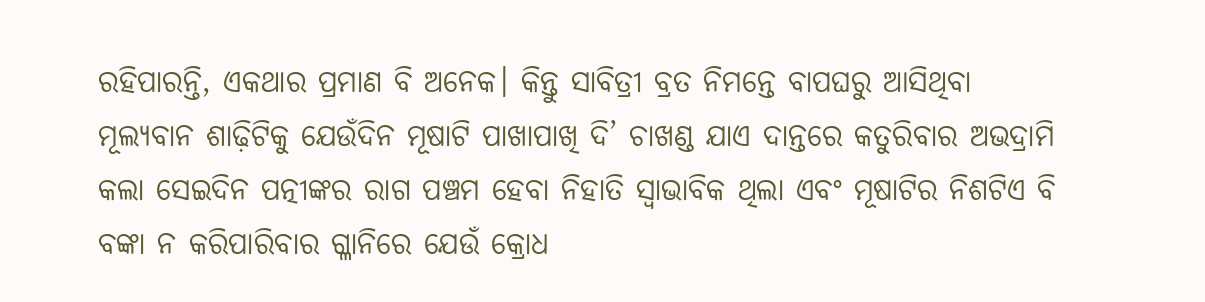ରହିପାରନ୍ତି, ଏକଥାର ପ୍ରମାଣ ବି ଅନେକ। କିନ୍ତୁ ସାବିତ୍ରୀ ବ୍ରତ ନିମନ୍ତେ ବାପଘରୁ ଆସିଥିବା ମୂଲ୍ୟବାନ ଶାଢ଼ିଟିକୁ ଯେଉଁଦିନ ମୂଷାଟି ପାଖାପାଖି ଦି’ ଚାଖଣ୍ଡ ଯାଏ ଦାନ୍ତରେ କତୁରିବାର ଅଭଦ୍ରାମି କଲା ସେଇଦିନ ପତ୍ନୀଙ୍କର ରାଗ ପଞ୍ଚମ ହେବା ନିହାତି ସ୍ୱାଭାବିକ ଥିଲା ଏବଂ ମୂଷାଟିର ନିଶଟିଏ ବି ବଙ୍କା ନ କରିପାରିବାର ଗ୍ଳାନିରେ ଯେଉଁ କ୍ରୋଧ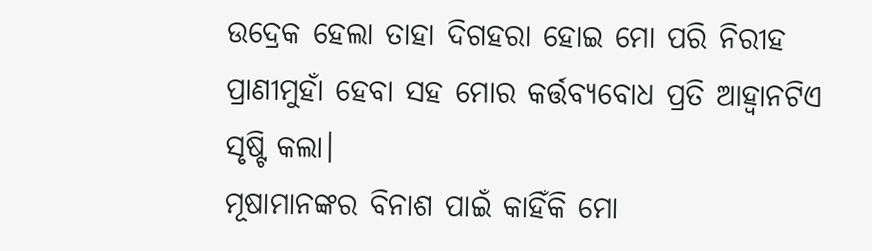ଉଦ୍ରେକ ହେଲା ତାହା ଦିଗହରା ହୋଇ ମୋ ପରି ନିରୀହ ପ୍ରାଣୀମୁହାଁ ହେବା ସହ ମୋର କର୍ତ୍ତବ୍ୟବୋଧ ପ୍ରତି ଆହ୍ବାନଟିଏ ସୃଷ୍ଟି କଲା।
ମୂଷାମାନଙ୍କର ବିନାଶ ପାଇଁ କାହିଁକି ମୋ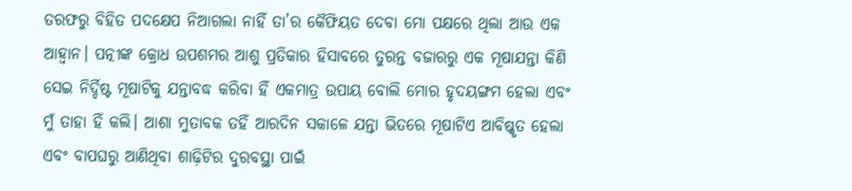ତରଫରୁ ବିହିତ ପଦକ୍ଷେପ ନିଆଗଲା ନାହିଁ ତା’ର କୈଫିୟତ ଦେବା ମୋ ପକ୍ଷରେ ଥିଲା ଆଉ ଏକ ଆହ୍ବାନ। ପତ୍ନୀଙ୍କ କ୍ରୋଧ ଉପଶମର ଆଶୁ ପ୍ରତିକାର ହିସାବରେ ତୁରନ୍ତ ବଜାରରୁ ଏକ ମୂଷାଯନ୍ତା କିଣି ସେଇ ନିର୍ଦ୍ଦିଷ୍ଟ ମୂଷାଟିକୁ ଯନ୍ତାବଦ୍ଧ କରିବା ହିଁ ଏକମାତ୍ର ଉପାୟ ବୋଲି ମୋର ହୃଦୟଙ୍ଗମ ହେଲା ଏବଂ ମୁଁ ତାହା ହିଁ କଲି। ଆଶା ମୁତାବକ ତହିଁ ଆରଦିନ ସକାଳେ ଯନ୍ତା ଭିତରେ ମୂଷାଟିଏ ଆବିଷ୍କୃତ ହେଲା ଏବଂ ବାପଘରୁ ଆଣିଥିବା ଶାଢ଼ିଟିର ଦୁରବସ୍ଥା ପାଇଁ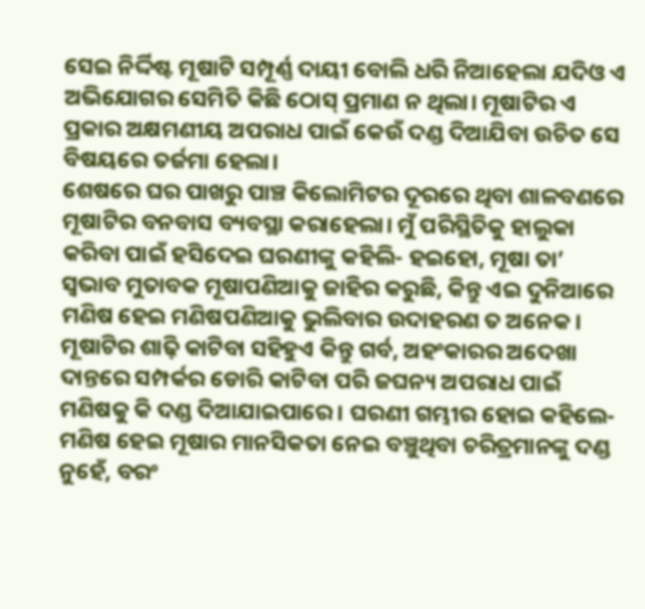ସେଇ ନିର୍ଦ୍ଦିଷ୍ଟ ମୂଷାଟି ସମ୍ପୂର୍ଣ୍ଣ ଦାୟୀ ବୋଲି ଧରି ନିଆହେଲା ଯଦିଓ ଏ ଅଭିଯୋଗର ସେମିତି କିଛି ଠୋସ୍ ପ୍ରମାଣ ନ ଥିଲା। ମୂଷାଟିର ଏ ପ୍ରକାର ଅକ୍ଷମଣୀୟ ଅପରାଧ ପାଇଁ କେଉଁ ଦଣ୍ଡ ଦିଆଯିବା ଉଚିତ ସେ ବିଷୟରେ ତର୍ଜମା ହେଲା।
ଶେଷରେ ଘର ପାଖରୁ ପାଞ୍ଚ କିଲୋମିଟର ଦୂରରେ ଥିବା ଶାଳବଣରେ ମୂଷାଟିର ବନବାସ ବ୍ୟବସ୍ଥା କରାହେଲା। ମୁଁ ପରିସ୍ଥିତିକୁ ହାଲୁକା କରିବା ପାଇଁ ହସିଦେଇ ଘରଣୀଙ୍କୁ କହିଲି- ହଇହୋ, ମୂଷା ତା’ ସ୍ୱଭାବ ମୁତାବକ ମୂଷାପଣିଆକୁ ଜାହିର କରୁଛି, କିନ୍ତୁ ଏଇ ଦୁନିଆରେ ମଣିଷ ହେଇ ମଣିଷପଣିଆକୁ ଭୁଲିବାର ଉଦାହରଣ ତ ଅନେକ। ମୂଷାଟିର ଶାଢ଼ି କାଟିବା ସହିହୁଏ କିନ୍ତୁ ଗର୍ବ, ଅହଂକାରର ଅଦେଖା ଦାନ୍ତରେ ସମ୍ପର୍କର ଡୋରି କାଟିବା ପରି ଜଘନ୍ୟ ଅପରାଧ ପାଇଁ ମଣିଷକୁ କି ଦଣ୍ଡ ଦିଆଯାଇପାରେ। ଘରଣୀ ଗମ୍ଭୀର ହୋଇ କହିଲେ- ମଣିଷ ହେଇ ମୂଷାର ମାନସିକତା ନେଇ ବଞ୍ଚୁଥିବା ଚରିତ୍ରମାନଙ୍କୁ ଦଣ୍ଡ ନୁହେଁ, ବରଂ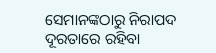ସେମାନଙ୍କଠାରୁ ନିରାପଦ ଦୂରତାରେ ରହିବା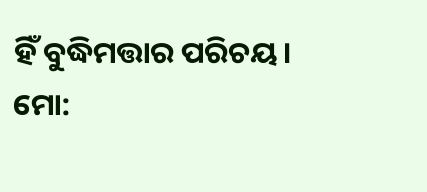ହିଁ ବୁଦ୍ଧିମତ୍ତାର ପରିଚୟ।
ମୋ: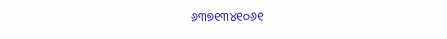୬୩୭୧୩୪୧୦୬୧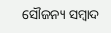ସୌଜନ୍ୟ ସମ୍ବାଦ